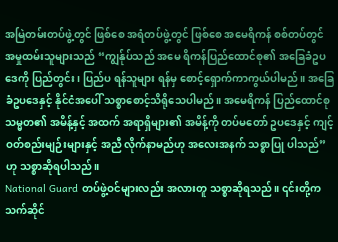အမြဲတမ်းတပ်ဖွဲ့တွင် ဖြစ်စေ အရံတပ်ဖွဲ့တွင် ဖြစ်စေ အမေရိကန် စစ်တပ်တွင် အမှုထမ်းသူများသည် “ကျွန်ုပ်သည် အမေ ရိကန်ပြည်ထောင်စု၏ အခြေခံဥပဒေကို ပြည်တွင်း၊ ပြည်ပ ရန်သူများ ရန်မှ စောင့်ရှောက်ကာကွယ်ပါမည်။ အခြေခံဥပဒေနှင့် နိုင်ငံအပေါ် သစ္စာစောင့်သိရိုသေပါမည်။ အမေရိကန် ပြည်ထောင်စု သမ္မတ၏ အမိန့်နှင့် အထက် အရာရှိများ၏ အမိန့်ကို တပ်မတော် ဥပဒေနှင့် ကျင့်ဝတ်စည်းမျဉ်းများနှင့် အညီ လိုက်နာမည်ဟု အလေးအနက် သစ္စာပြု ပါသည်” ဟု သစ္စာဆိုရပါသည်။
National Guard တပ်ဖွဲ့ဝင်များလည်း အလားတူ သစ္စာဆိုရသည်။ ၎င်းတို့က သက်ဆိုင်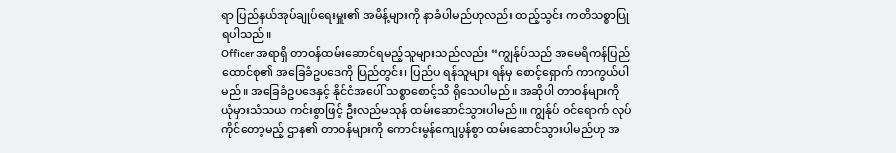ရာ ပြည်နယ်အုပ်ချုပ်ရေးမှူး၏ အမိန့်များကို နာခံပါမည်ဟုလည်း ထည့်သွင်း ကတိသစ္စာပြုရပါသည်။
Officer အရာရှိ တာဝန်ထမ်းဆောင်ရမည့်သူများသည်လည်း “ကျွန်ုပ်သည် အမေရိကန်ပြည်ထောင်စု၏ အခြေခံဥပဒေကို ပြည်တွင်း၊ ပြည်ပ ရန်သူများ ရန်မှ စောင့်ရှောက် ကာကွယ်ပါမည်။ အခြေခံဥပဒေနှင့် နိုင်ငံအပေါ် သစ္စာစောင့်သိ ရိုသေပါမည်။ အဆိုပါ တာဝန်များကို ယုံမှားသံသယ ကင်းစွာဖြင့် ဦးလည်မသုန် ထမ်းဆောင်သွားပါမည်၊။ ကျွန်ုပ် ဝင်ရောက် လုပ်ကိုင်တော့မည့် ဌာန၏ တာဝန်များကို ကောင်းမွန်ကျေပွန်စွာ ထမ်းဆောင်သွားပါမည်ဟု အ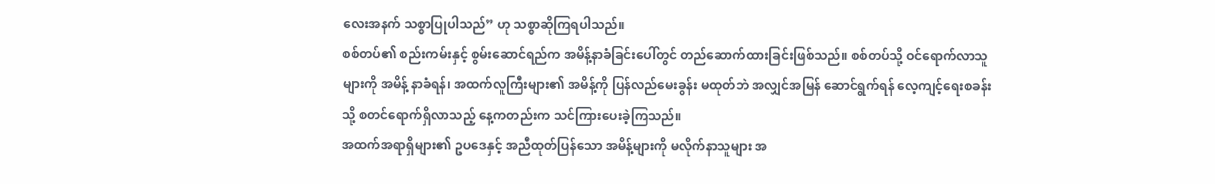လေးအနက် သစ္စာပြုပါသည်” ဟု သစ္စာဆိုကြရပါသည်။
စစ်တပ်၏ စည်းကမ်းနှင့် စွမ်းဆောင်ရည်က အမိန့်နာခံခြင်းပေါ်တွင် တည်ဆောက်ထားခြင်းဖြစ်သည်။ စစ်တပ်သို့ ဝင်ရောက်လာသူများကို အမိန့် နာခံရန်၊ အထက်လူကြီးများ၏ အမိန့်ကို ပြန်လည်မေးခွန်း မထုတ်ဘဲ အလျှင်အမြန် ဆောင်ရွက်ရန် လေ့ကျင့်ရေးစခန်းသို့ စတင်ရောက်ရှိလာသည့် နေ့ကတည်းက သင်ကြားပေးခဲ့ကြသည်။
အထက်အရာရှိများ၏ ဥပဒေနှင့် အညီထုတ်ပြန်သော အမိန့်များကို မလိုက်နာသူများ အ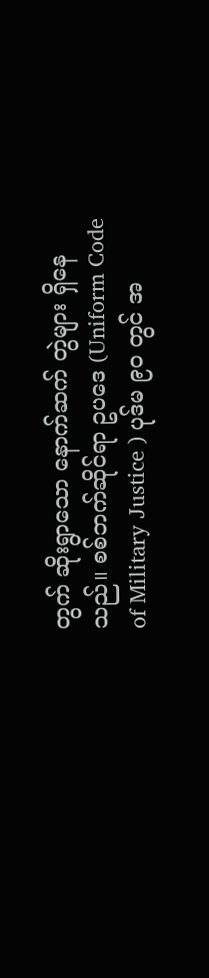တွက် ဆိုးရွာသော နောက်ဆက် တွဲများ ရှိနေသည်။ စစ်ဘက်ဆိုင်ရာ ဥပဒေ (Uniform Code of Military Justice ) ပုဒ်မ ၉၀ တွင် အ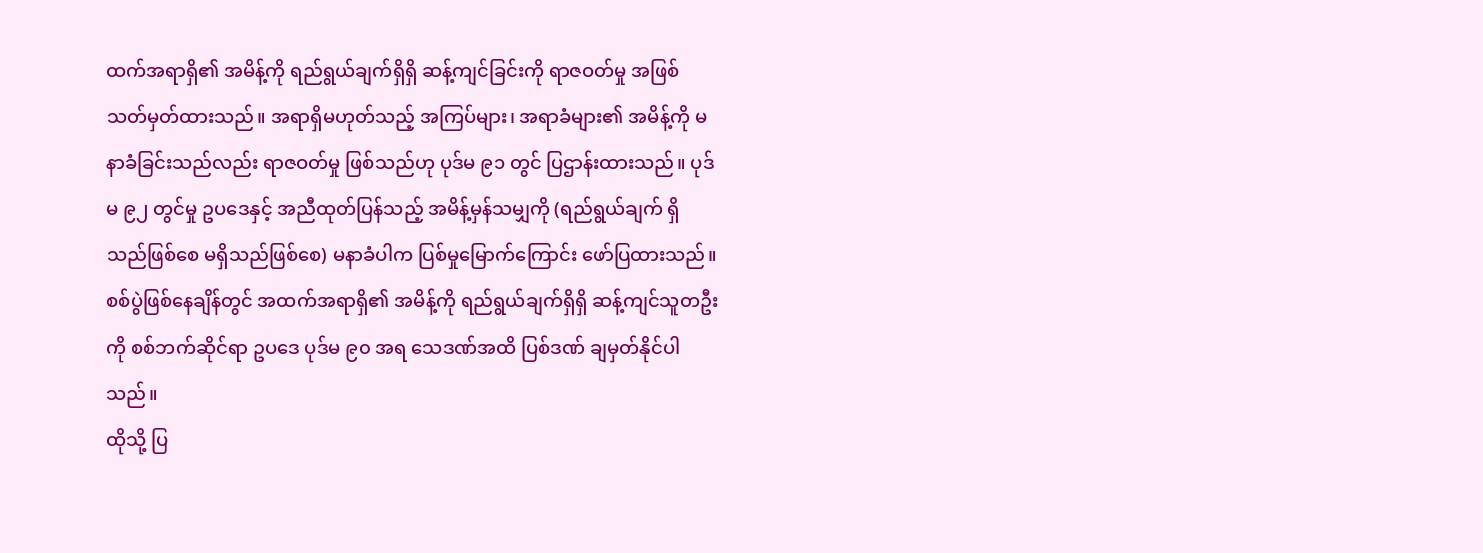ထက်အရာရှိ၏ အမိန့်ကို ရည်ရွယ်ချက်ရှိရှိ ဆန့်ကျင်ခြင်းကို ရာဇဝတ်မှု အဖြစ်သတ်မှတ်ထားသည်။ အရာရှိမဟုတ်သည့် အကြပ်များ၊ အရာခံများ၏ အမိန့်ကို မနာခံခြင်းသည်လည်း ရာဇဝတ်မှု ဖြစ်သည်ဟု ပုဒ်မ ၉၁ တွင် ပြဌာန်းထားသည်။ ပုဒ်မ ၉၂ တွင်မှု ဥပဒေနှင့် အညီထုတ်ပြန်သည့် အမိန့်မှန်သမျှကို (ရည်ရွယ်ချက် ရှိသည်ဖြစ်စေ မရှိသည်ဖြစ်စေ) မနာခံပါက ပြစ်မှုမြောက်ကြောင်း ဖော်ပြထားသည်။
စစ်ပွဲဖြစ်နေချိန်တွင် အထက်အရာရှိ၏ အမိန့်ကို ရည်ရွယ်ချက်ရှိရှိ ဆန့်ကျင်သူတဦးကို စစ်ဘက်ဆိုင်ရာ ဥပဒေ ပုဒ်မ ၉၀ အရ သေဒဏ်အထိ ပြစ်ဒဏ် ချမှတ်နိုင်ပါသည်။
ထိုသို့ ပြ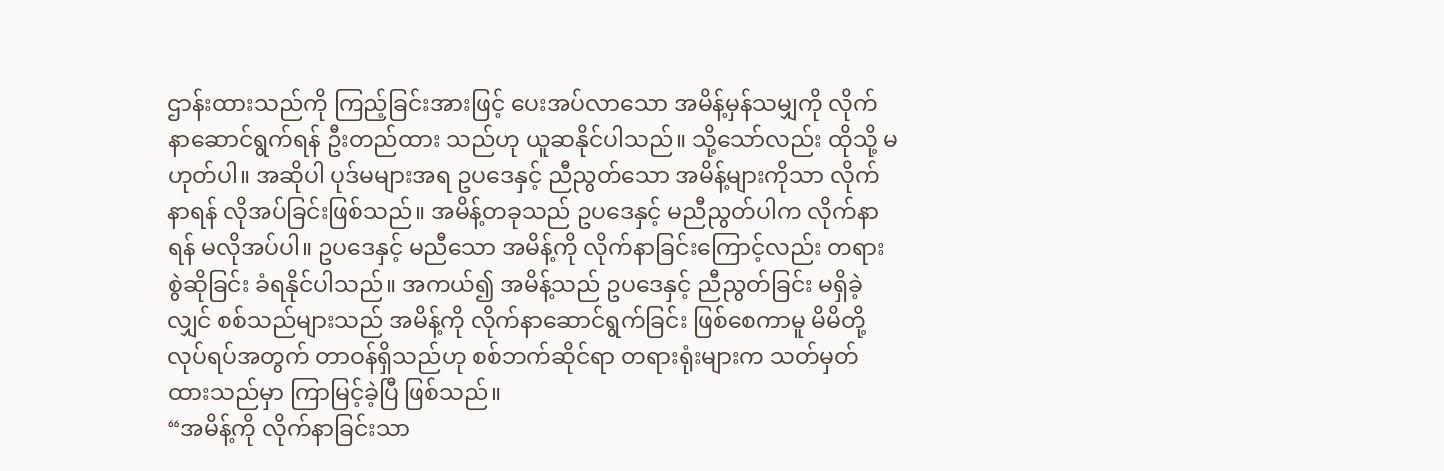ဌာန်းထားသည်ကို ကြည့်ခြင်းအားဖြင့် ပေးအပ်လာသော အမိန့်မှန်သမျှကို လိုက်နာဆောင်ရွက်ရန် ဦးတည်ထား သည်ဟု ယူဆနိုင်ပါသည်။ သို့သော်လည်း ထိုသို့ မဟုတ်ပါ။ အဆိုပါ ပုဒ်မများအရ ဥပဒေနှင့် ညီညွတ်သော အမိန့်များကိုသာ လိုက်နာရန် လိုအပ်ခြင်းဖြစ်သည်။ အမိန့်တခုသည် ဥပဒေနှင့် မညီညွတ်ပါက လိုက်နာရန် မလိုအပ်ပါ။ ဥပဒေနှင့် မညီသော အမိန့်ကို လိုက်နာခြင်းကြောင့်လည်း တရားစွဲဆိုခြင်း ခံရနိုင်ပါသည်။ အကယ်၍ အမိန့်သည် ဥပဒေနှင့် ညီညွတ်ခြင်း မရှိခဲ့လျှင် စစ်သည်များသည် အမိန့်ကို လိုက်နာဆောင်ရွက်ခြင်း ဖြစ်စေကာမူ မိမိတို့ လုပ်ရပ်အတွက် တာဝန်ရှိသည်ဟု စစ်ဘက်ဆိုင်ရာ တရားရုံးများက သတ်မှတ်ထားသည်မှာ ကြာမြင့်ခဲ့ပြီ ဖြစ်သည်။
“အမိန့်ကို လိုက်နာခြင်းသာ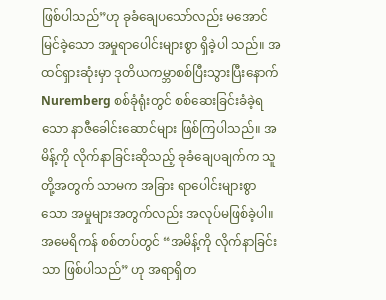ဖြစ်ပါသည်”ဟု ခုခံချေပသော်လည်း မအောင်မြင်ခဲ့သော အမှုရာပေါင်းများစွာ ရှိခဲ့ပါ သည်။ အထင်ရှားဆုံးမှာ ဒုတိယကမ္ဘာစစ်ပြီးသွားပြီးနောက် Nuremberg စစ်ခုံရုံးတွင် စစ်ဆေးခြင်းခံခဲ့ရသော နာဇီခေါင်းဆောင်များ ဖြစ်ကြပါသည်။ အမိန့်ကို လိုက်နာခြင်းဆိုသည့် ခုခံချေပချက်က သူတို့အတွက် သာမက အခြား ရာပေါင်းများစွာသော အမှုများအတွက်လည်း အလုပ်မဖြစ်ခဲ့ပါ။
အမေရိကန် စစ်တပ်တွင် “အမိန့်ကို လိုက်နာခြင်းသာ ဖြစ်ပါသည်” ဟု အရာရှိတ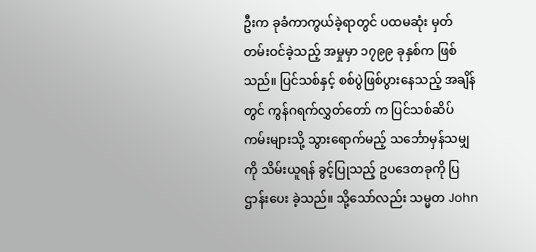ဦးက ခုခံကာကွယ်ခဲ့ရာတွင် ပထမဆုံး မှတ်တမ်းဝင်ခဲ့သည့် အမှုမှာ ၁၇၉၉ ခုနှစ်က ဖြစ်သည်။ ပြင်သစ်နှင့် စစ်ပွဲဖြစ်ပွားနေသည့် အချိန်တွင် ကွန်ဂရက်လွှတ်တော် က ပြင်သစ်ဆိပ်ကမ်းများသို့ သွားရောက်မည့် သင်္ဘောမှန်သမျှကို သိမ်းယူရန် ခွင့်ပြုသည့် ဥပဒေတခုကို ပြဌာန်းပေး ခဲ့သည်။ သို့သော်လည်း သမ္မတ John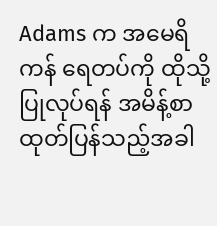Adams က အမေရိကန် ရေတပ်ကို ထိုသို့ပြုလုပ်ရန် အမိန့်စာထုတ်ပြန်သည့်အခါ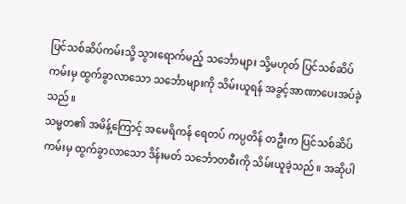ပြင်သစ်ဆိပ်ကမ်းသို့ သွားရောက်မည့် သင်္ဘောများ သို့မဟုတ် ပြင်သစ်ဆိပ်ကမ်းမှ ထွက်ခွာလာသော သင်္ဘောများကို သိမ်းယူရန် အခွင့်အာဏာပေးအပ်ခဲ့သည်။
သမ္မတ၏ အမိန့်ကြောင့် အမေရိကန် ရေတပ် ကပ္ပတိန် တဦးက ပြင်သစ်ဆိပ်ကမ်းမှ ထွက်ခွာလာသော ဒိန်းမတ် သင်္ဘောတစီးကို သိမ်းယူခဲ့သည်။ အဆိုပါ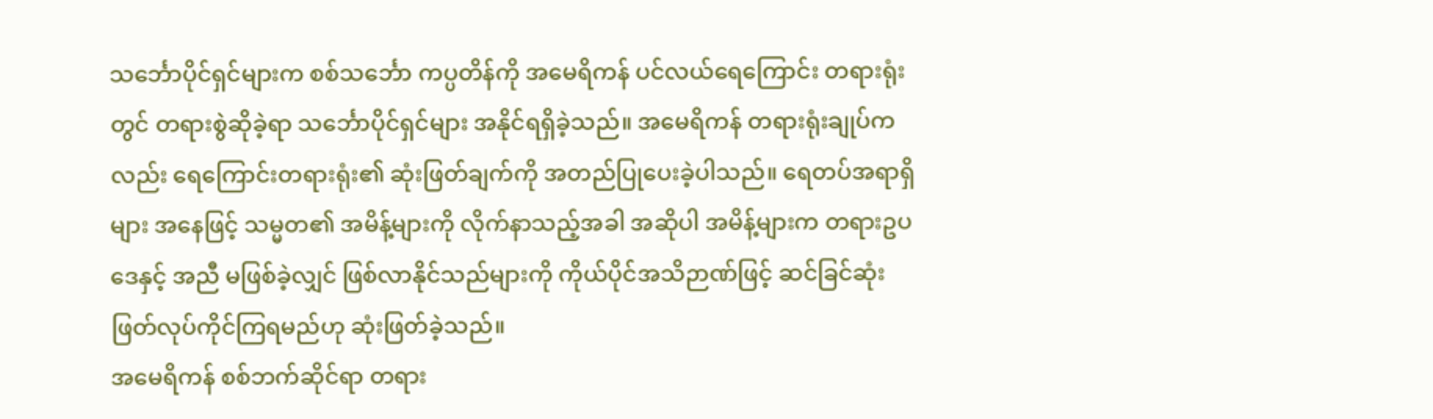သင်္ဘောပိုင်ရှင်များက စစ်သင်္ဘော ကပ္ပတိန်ကို အမေရိကန် ပင်လယ်ရေကြောင်း တရားရုံးတွင် တရားစွဲဆိုခဲ့ရာ သင်္ဘောပိုင်ရှင်များ အနိုင်ရရှိခဲ့သည်။ အမေရိကန် တရားရုံးချုပ်ကလည်း ရေကြောင်းတရားရုံး၏ ဆုံးဖြတ်ချက်ကို အတည်ပြုပေးခဲ့ပါသည်။ ရေတပ်အရာရှိများ အနေဖြင့် သမ္မတ၏ အမိန့်များကို လိုက်နာသည့်အခါ အဆိုပါ အမိန့်များက တရားဥပဒေနှင့် အညီ မဖြစ်ခဲ့လျှင် ဖြစ်လာနိုင်သည်များကို ကိုယ်ပိုင်အသိဉာဏ်ဖြင့် ဆင်ခြင်ဆုံးဖြတ်လုပ်ကိုင်ကြရမည်ဟု ဆုံးဖြတ်ခဲ့သည်။
အမေရိကန် စစ်ဘက်ဆိုင်ရာ တရား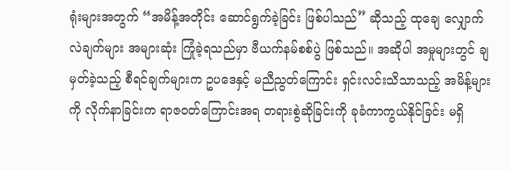ရုံးများအတွက် “အမိန့်အတိုင်း ဆောင်ရွက်ခဲ့ခြင်း ဖြစ်ပါသည်” ဆိုသည့် ထုချေ လျှောက်လဲချက်များ အများဆုံး ကြုံခဲ့ရသည်မှာ ဗီယက်နမ်စစ်ပွဲ ဖြစ်သည်။ အဆိုပါ အမှုများတွင် ချမှတ်ခဲ့သည့် စီရင်ချက်များက ဥပဒေနှင့် မညီညွတ်ကြောင်း ရှင်းလင်းသိသာသည့် အမိန့်များကို လိုက်နာခြင်းက ရာဇဝတ်ကြောင်းအရ တရားစွဲဆိုခြင်းကို ခုခံကာကွယ်နိုင်ခြင်း မရှိ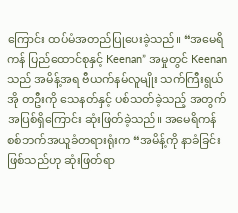ကြောင်း ထပ်မံအတည်ပြုပေးခဲ့သည်။ “အမေရိကန် ပြည်ထောင်စုနှင့် Keenan” အမှုတွင် Keenan သည် အမိန့်အရ ဗီယက်နမ်လူမျိုး သက်ကြီးရွယ်အို တဦးကို သေနတ်နှင့် ပစ်သတ်ခဲ့သည့် အတွက် အပြစ်ရှိကြောင်း ဆုံးဖြတ်ခဲ့သည်။ အမေရိကန် စစ်ဘက်အယူခံတရားရုံးက “အမိန့်ကို နာခံခြင်းဖြစ်သည်ဟု ဆုံးဖြတ်ရာ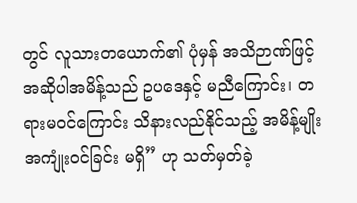တွင် လူသားတယောက်၏ ပုံမှန် အသိဉာဏ်ဖြင့် အဆိုပါအမိန့်သည် ဥပဒေနှင့် မညီကြောင်း၊ တရားမဝင်ကြောင်း သိနားလည်နိုင်သည့် အမိန့်မျိုး အကျုံးဝင်ခြင်း မရှိ” ဟု သတ်မှတ်ခဲ့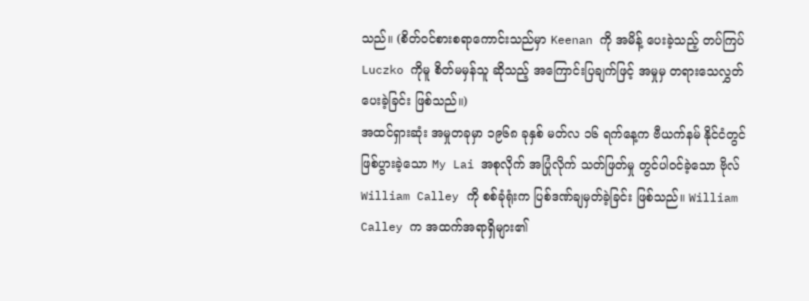သည်။ (စိတ်ဝင်စားစရာကောင်းသည်မှာ Keenan ကို အမိန့် ပေးခဲ့သည့် တပ်ကြပ် Luczko ကိုမူ စိတ်မမှန်သူ ဆိုသည့် အကြောင်းပြချက်ဖြင့် အမှုမှ တရားသေလွှတ်ပေးခဲ့ခြင်း ဖြစ်သည်။)
အထင်ရှားဆုံး အမှုတခုမှာ ၁၉၆၈ ခုနှစ် မတ်လ ၁၆ ရက်နေ့က ဗီယက်နမ် နိုင်ငံတွင် ဖြစ်ပွားခဲ့သော My Lai အစုလိုက် အပြုံလိုက် သတ်ဖြတ်မှု တွင်ပါဝင်ခဲ့သော ဗိုလ် William Calley ကို စစ်ခုံရုံးက ပြစ်ဒဏ်ချမှတ်ခဲ့ခြင်း ဖြစ်သည်။ William Calley က အထက်အရာရှိများ၏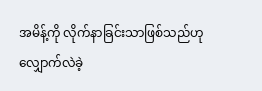အမိန့်ကို လိုက်နာခြင်းသာဖြစ်သည်ဟု လျှောက်လဲခဲ့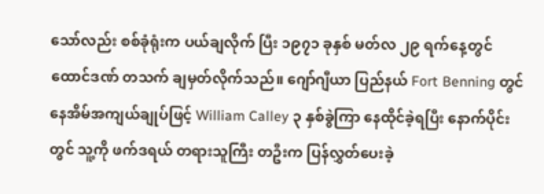သော်လည်း စစ်ခုံရုံးက ပယ်ချလိုက် ပြီး ၁၉၇၁ ခုနှစ် မတ်လ ၂၉ ရက်နေ့တွင် ထောင်ဒဏ် တသက် ချမှတ်လိုက်သည်။ ဂျော်ဂျီယာ ပြည်နယ် Fort Benning တွင် နေအိမ်အကျယ်ချုပ်ဖြင့် William Calley ၃ နှစ်ခွဲကြာ နေထိုင်ခဲ့ရပြီး နောက်ပိုင်း တွင် သူ့ကို ဖက်ဒရယ် တရားသူကြီး တဦးက ပြန်လွှတ်ပေးခဲ့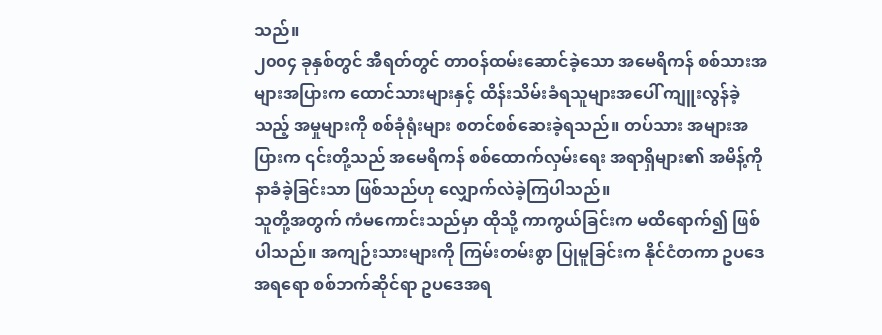သည်။
၂၀၀၄ ခုနှစ်တွင် အီရတ်တွင် တာဝန်ထမ်းဆောင်ခဲ့သော အမေရိကန် စစ်သားအများအပြားက ထောင်သားများနှင့် ထိန်းသိမ်းခံရသူများအပေါ် ကျူးလွန်ခဲ့သည့် အမှုများကို စစ်ခုံရုံးများ စတင်စစ်ဆေးခဲ့ရသည်။ တပ်သား အများအပြားက ၎င်းတို့သည် အမေရိကန် စစ်ထောက်လှမ်းရေး အရာရှိများ၏ အမိန့်ကို နာခံခဲ့ခြင်းသာ ဖြစ်သည်ဟု လျှောက်လဲခဲ့ကြပါသည်။
သူတို့အတွက် ကံမကောင်းသည်မှာ ထိုသို့ ကာကွယ်ခြင်းက မထိရောက်၍ ဖြစ်ပါသည်။ အကျဉ်းသားများကို ကြမ်းတမ်းစွာ ပြုမူခြင်းက နိုင်ငံတကာ ဥပဒေအရရော စစ်ဘက်ဆိုင်ရာ ဥပဒေအရ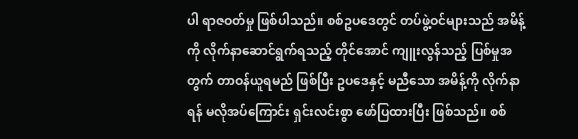ပါ ရာဇဝတ်မှု ဖြစ်ပါသည်။ စစ်ဥပဒေတွင် တပ်ဖွဲ့ဝင်များသည် အမိန့်ကို လိုက်နာဆောင်ရွက်ရသည့် တိုင်အောင် ကျူးလွန်သည့် ပြစ်မှုအတွက် တာဝန်ယူရမည် ဖြစ်ပြီး ဥပဒေနှင့် မညီသော အမိန့်ကို လိုက်နာရန် မလိုအပ်ကြောင်း ရှင်းလင်းစွာ ဖော်ပြထားပြီး ဖြစ်သည်။ စစ်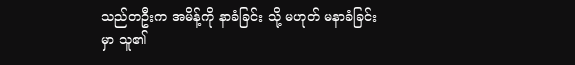သည်တဦးက အမိန့်ကို နာခံခြင်း သို့ မဟုတ် မနာခံခြင်းမှာ သူ၏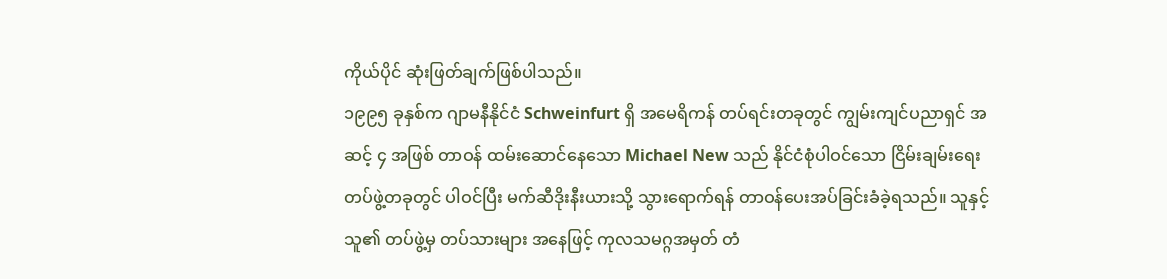ကိုယ်ပိုင် ဆုံးဖြတ်ချက်ဖြစ်ပါသည်။
၁၉၉၅ ခုနှစ်က ဂျာမနီနိုင်ငံ Schweinfurt ရှိ အမေရိကန် တပ်ရင်းတခုတွင် ကျွမ်းကျင်ပညာရှင် အဆင့် ၄ အဖြစ် တာဝန် ထမ်းဆောင်နေသော Michael New သည် နိုင်ငံစုံပါဝင်သော ငြိမ်းချမ်းရေးတပ်ဖွဲ့တခုတွင် ပါဝင်ပြီး မက်ဆီဒိုးနီးယားသို့ သွားရောက်ရန် တာဝန်ပေးအပ်ခြင်းခံခဲ့ရသည်။ သူနှင့် သူ၏ တပ်ဖွဲ့မှ တပ်သားများ အနေဖြင့် ကုလသမဂ္ဂအမှတ် တံ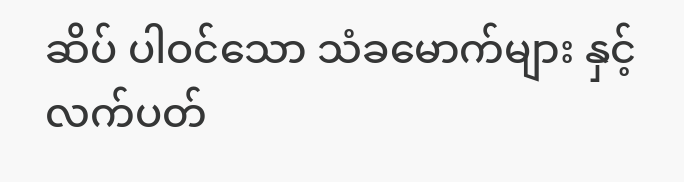ဆိပ် ပါဝင်သော သံခမောက်များ နှင့် လက်ပတ်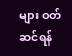များ ဝတ်ဆင်ရန်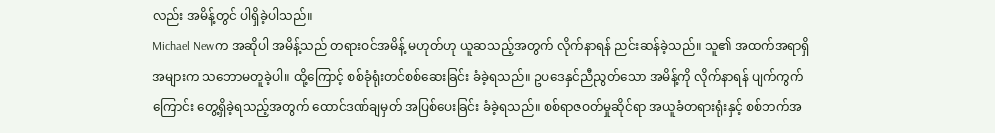လည်း အမိန့်တွင် ပါရှိခဲ့ပါသည်။
Michael Newက အဆိုပါ အမိန့်သည် တရားဝင်အမိန့် မဟုတ်ဟု ယူဆသည့်အတွက် လိုက်နာရန် ညင်းဆန်ခဲ့သည်။ သူ၏ အထက်အရာရှိအများက သဘောမတူခဲ့ပါ။ ထို့ကြောင့် စစ်ခုံရုံးတင်စစ်ဆေးခြင်း ခံခဲ့ရသည်။ ဥပဒေနှင်ညီညွတ်သော အမိန့်ကို လိုက်နာရန် ပျက်ကွက်ကြောင်း တွေ့ရှိခဲ့ရသည့်အတွက် ထောင်ဒဏ်ချမှတ် အပြစ်ပေးခြင်း ခံခဲ့ရသည်။ စစ်ရာဇဝတ်မှုဆိုင်ရာ အယူခံတရားရုံးနှင့် စစ်ဘက်အ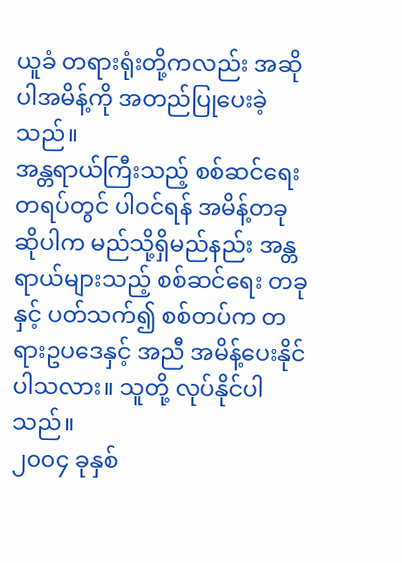ယူခံ တရားရုံးတို့ကလည်း အဆိုပါအမိန့်ကို အတည်ပြုပေးခဲ့သည်။
အန္တရာယ်ကြီးသည့် စစ်ဆင်ရေးတရပ်တွင် ပါဝင်ရန် အမိန့်တခု ဆိုပါက မည်သို့ရှိမည်နည်း အန္တရာယ်များသည့် စစ်ဆင်ရေး တခုနှင့် ပတ်သက်၍ စစ်တပ်က တရားဥပဒေနှင့် အညီ အမိန့်ပေးနိုင်ပါသလား။ သူတို့ လုပ်နိုင်ပါသည်။
၂၀၀၄ ခုနှစ်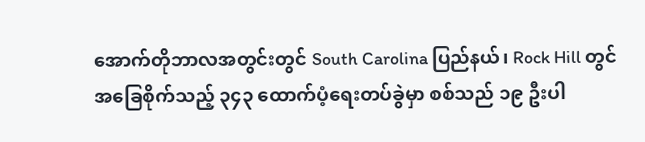အောက်တိုဘာလအတွင်းတွင် South Carolina ပြည်နယ်၊ Rock Hill တွင် အခြေစိုက်သည့် ၃၄၃ ထောက်ပံ့ရေးတပ်ခွဲမှာ စစ်သည် ၁၉ ဦးပါ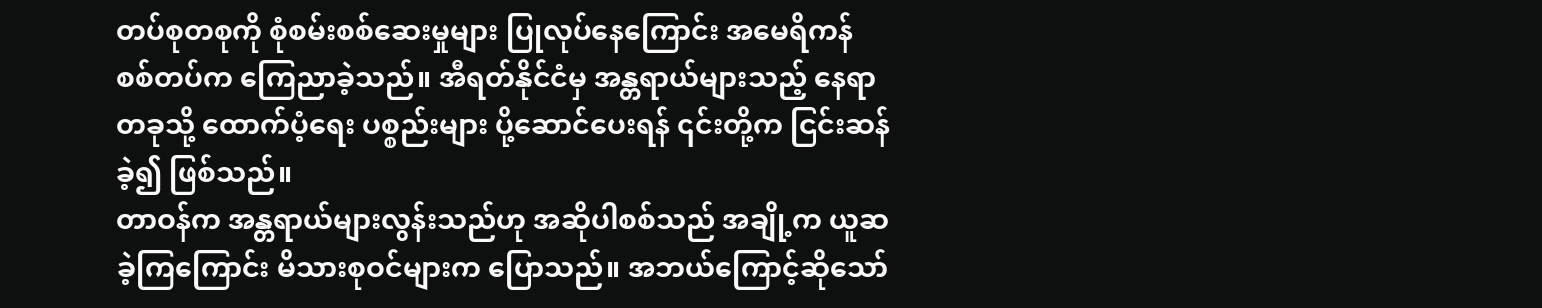တပ်စုတစုကို စုံစမ်းစစ်ဆေးမှုများ ပြုလုပ်နေကြောင်း အမေရိကန် စစ်တပ်က ကြေညာခဲ့သည်။ အီရတ်နိုင်ငံမှ အန္တရာယ်များသည့် နေရာတခုသို့ ထောက်ပံ့ရေး ပစ္စည်းများ ပို့ဆောင်ပေးရန် ၎င်းတို့က ငြင်းဆန်ခဲ့၍ ဖြစ်သည်။
တာဝန်က အန္တရာယ်များလွန်းသည်ဟု အဆိုပါစစ်သည် အချို့က ယူဆခဲ့ကြကြောင်း မိသားစုဝင်များက ပြောသည်။ အဘယ်ကြောင့်ဆိုသော်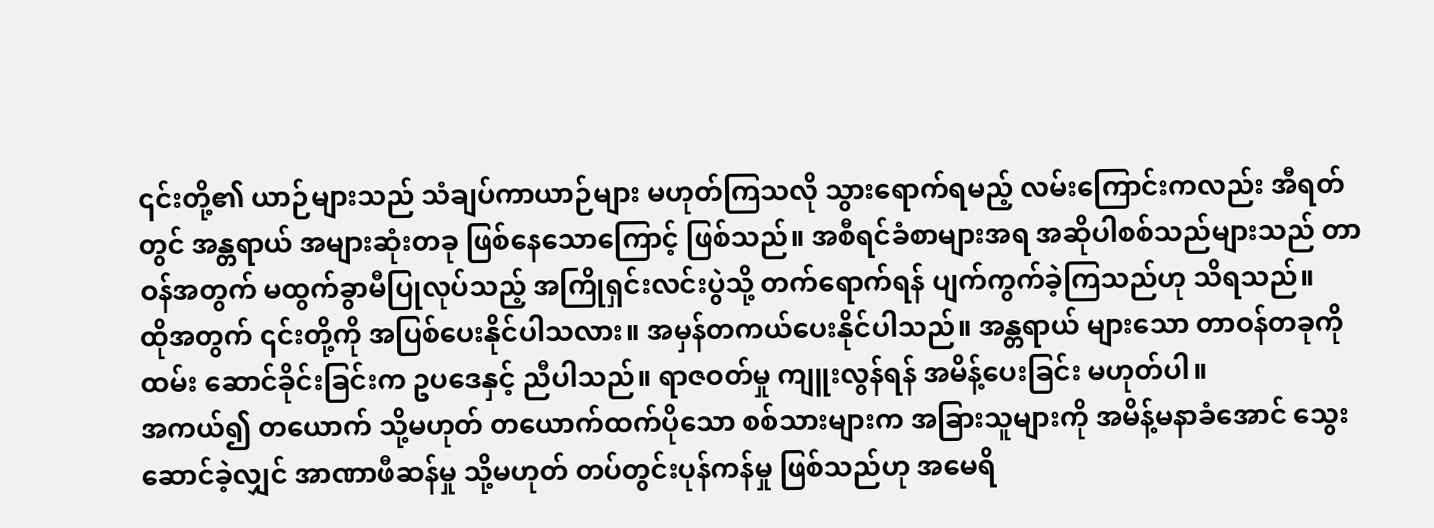၎င်းတို့၏ ယာဉ်များသည် သံချပ်ကာယာဉ်များ မဟုတ်ကြသလို သွားရောက်ရမည့် လမ်းကြောင်းကလည်း အီရတ်တွင် အန္တရာယ် အများဆုံးတခု ဖြစ်နေသောကြောင့် ဖြစ်သည်။ အစီရင်ခံစာများအရ အဆိုပါစစ်သည်များသည် တာဝန်အတွက် မထွက်ခွာမီပြုလုပ်သည့် အကြိုရှင်းလင်းပွဲသို့ တက်ရောက်ရန် ပျက်ကွက်ခဲ့ကြသည်ဟု သိရသည်။
ထိုအတွက် ၎င်းတို့ကို အပြစ်ပေးနိုင်ပါသလား။ အမှန်တကယ်ပေးနိုင်ပါသည်။ အန္တရာယ် များသော တာဝန်တခုကို ထမ်း ဆောင်ခိုင်းခြင်းက ဥပဒေနှင့် ညီပါသည်။ ရာဇဝတ်မှု ကျူးလွန်ရန် အမိန့်ပေးခြင်း မဟုတ်ပါ။
အကယ်၍ တယောက် သို့မဟုတ် တယောက်ထက်ပိုသော စစ်သားများက အခြားသူများကို အမိန့်မနာခံအောင် သွေးဆောင်ခဲ့လျှင် အာဏာဖီဆန်မှု သို့မဟုတ် တပ်တွင်းပုန်ကန်မှု ဖြစ်သည်ဟု အမေရိ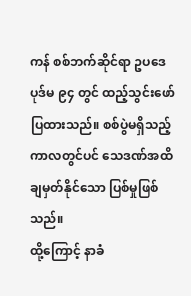ကန် စစ်ဘက်ဆိုင်ရာ ဥပဒေ ပုဒ်မ ၉၄ တွင် ထည့်သွင်းဖော်ပြထားသည်။ စစ်ပွဲမရှိသည့် ကာလတွင်ပင် သေဒဏ်အထိချမှတ်နိုင်သော ပြစ်မှုဖြစ်သည်။
ထို့ကြောင့် နာခံ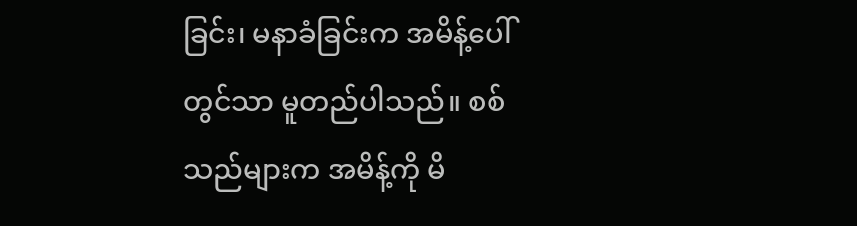ခြင်း၊ မနာခံခြင်းက အမိန့်ပေါ်တွင်သာ မူတည်ပါသည်။ စစ်သည်များက အမိန့်ကို မိ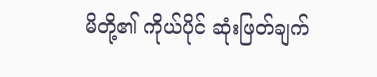မိတို့၏ ကိုယ်ပိုင် ဆုံးဖြတ်ချက်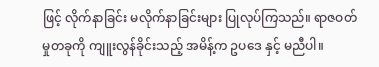ဖြင့် လိုက်နာခြင်း မလိုက်နာခြင်းများ ပြုလုပ်ကြသည်။ ရာဇဝတ်မှုတခုကို ကျူးလွန်ခိုင်းသည့် အမိန့်က ဥပဒေ နှင့် မညီပါ။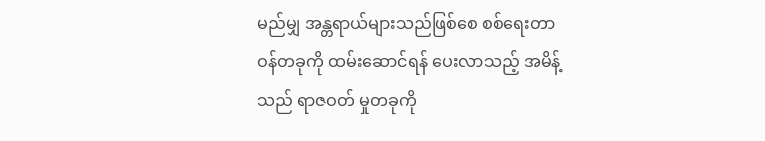မည်မျှ အန္တရာယ်များသည်ဖြစ်စေ စစ်ရေးတာဝန်တခုကို ထမ်းဆောင်ရန် ပေးလာသည့် အမိန့်သည် ရာဇဝတ် မှုတခုကို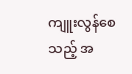ကျူးလွန်စေသည့် အ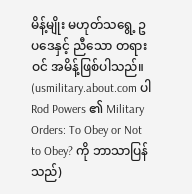မိန့်မျိုး မဟုတ်သရွေ့ ဥပဒေနှင့် ညီသော တရားဝင် အမိန့်ဖြစ်ပါသည်။
(usmilitary.about.com ပါ Rod Powers ၏ Military Orders: To Obey or Not to Obey? ကို ဘာသာပြန်သည်)